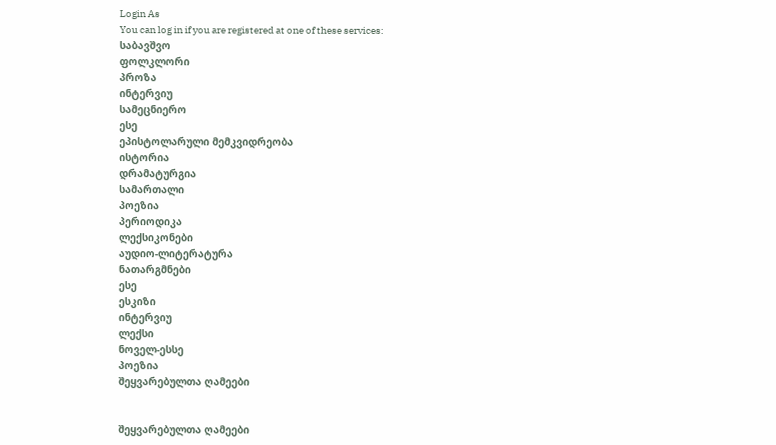Login As
You can log in if you are registered at one of these services:
საბავშვო
ფოლკლორი
პროზა
ინტერვიუ
სამეცნიერო
ესე
ეპისტოლარული მემკვიდრეობა
ისტორია
დრამატურგია
სამართალი
პოეზია
პერიოდიკა
ლექსიკონები
აუდიო-ლიტერატურა
ნათარგმნები
ესე
ესკიზი
ინტერვიუ
ლექსი
ნოველ-ესსე
პოეზია
შეყვარებულთა ღამეები


შეყვარებულთა ღამეები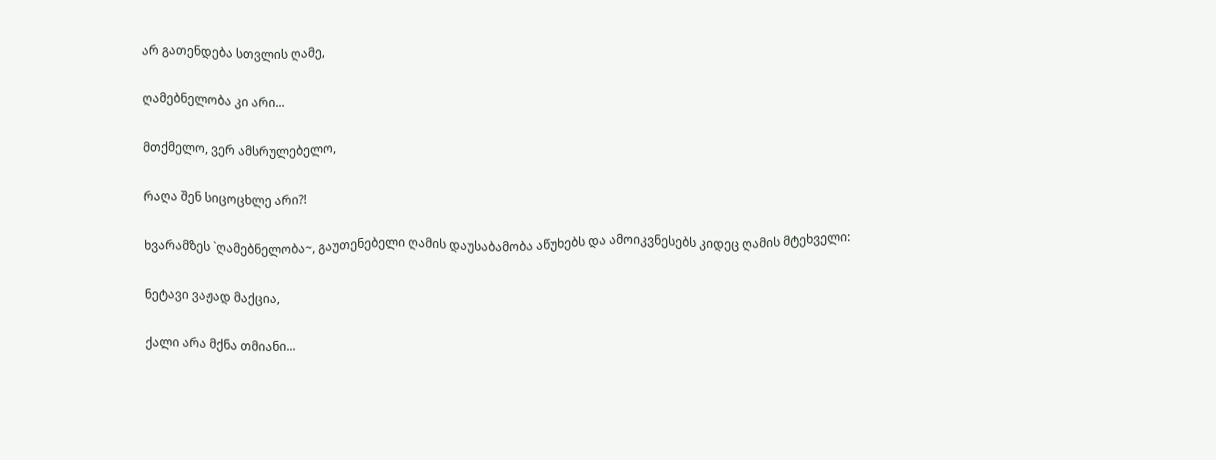არ გათენდება სთვლის ღამე,

ღამებნელობა კი არი...

მთქმელო, ვერ ამსრულებელო,

რაღა შენ სიცოცხლე არი?!

ხვარამზეს `ღამებნელობა~, გაუთენებელი ღამის დაუსაბამობა აწუხებს და ამოიკვნესებს კიდეც ღამის მტეხველი:

ნეტავი ვაჟად მაქცია,

ქალი არა მქნა თმიანი...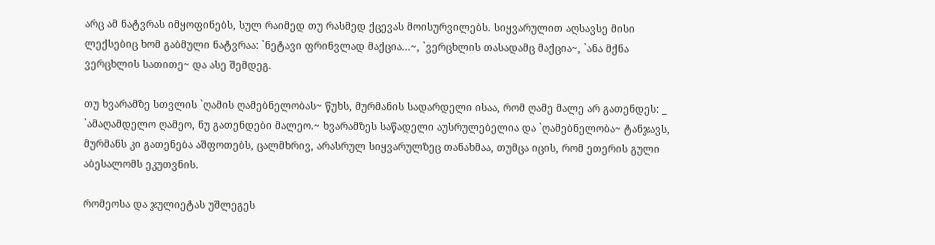არც ამ ნატვრას იმყოფინებს, სულ რაიმედ თუ რასმედ ქცევას მოისურვილებს. სიყვარულით აღსავსე მისი ლექსებიც ხომ გაბმული ნატვრაა: `ნეტავი ფრინვლად მაქცია...~, `ვერცხლის თასადამც მაქცია~, `ანა მქნა ვერცხლის სათითე~ და ასე შემდეგ.

თუ ხვარამზე სთვლის `ღამის ღამებნელობას~ წუხს, მურმანის სადარდელი ისაა, რომ ღამე მალე არ გათენდეს: _ `ამაღამდელო ღამეო, ნუ გათენდები მალეო.~ ხვარამზეს საწადელი აუსრულებელია და `ღამებნელობა~ ტანჯავს, მურმანს კი გათენება აშფოთებს, ცალმხრივ, არასრულ სიყვარულზეც თანახმაა, თუმცა იცის, რომ ეთერის გული აბესალომს ეკუთვნის.

რომეოსა და ჯულიეტას უშლეგეს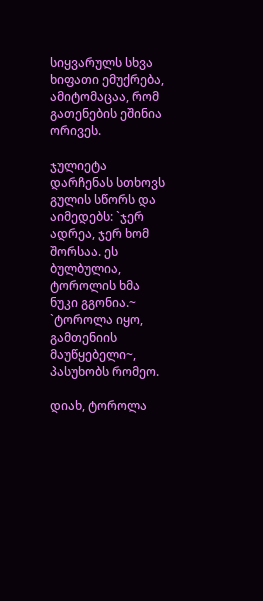სიყვარულს სხვა ხიფათი ემუქრება, ამიტომაცაა, რომ გათენების ეშინია ორივეს.

ჯულიეტა დარჩენას სთხოვს გულის სწორს და აიმედებს: `ჯერ ადრეა, ჯერ ხომ შორსაა. ეს ბულბულია, ტოროლის ხმა ნუკი გგონია.~ `ტოროლა იყო, გამთენიის მაუწყებელი~, პასუხობს რომეო.

დიახ, ტოროლა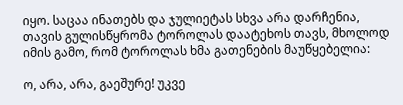იყო. საცაა ინათებს და ჯულიეტას სხვა არა დარჩენია, თავის გულისწყრომა ტოროლას დაატეხოს თავს, მხოლოდ იმის გამო, რომ ტოროლას ხმა გათენების მაუწყებელია:

ო, არა, არა, გაეშურე! უკვე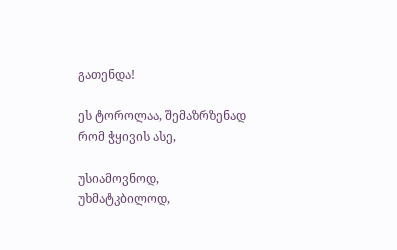გათენდა!

ეს ტოროლაა, შემაზრზენად რომ ჭყივის ასე,

უსიამოვნოდ, უხმატკბილოდ,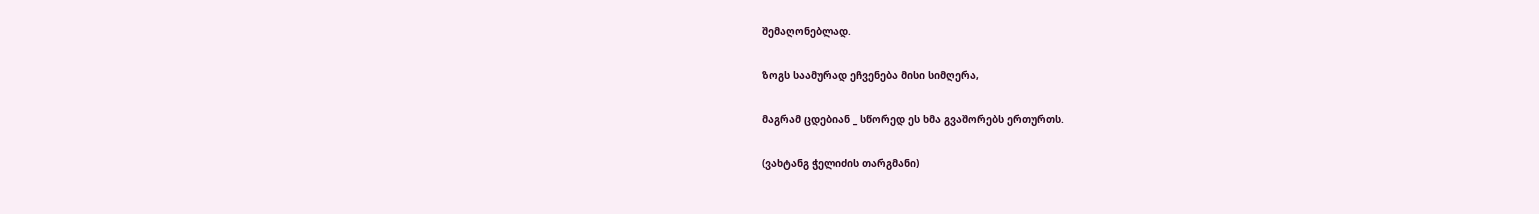შემაღონებლად.

ზოგს საამურად ეჩვენება მისი სიმღერა,

მაგრამ ცდებიან _ სწორედ ეს ხმა გვაშორებს ერთურთს.

(ვახტანგ ჭელიძის თარგმანი)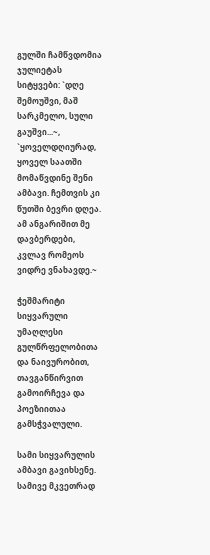გულში ჩამწვდომია ჯულიეტას სიტყვები: `დღე შემოუშვი, მაშ სარკმელო, სული გაუშვი...~, `ყოველდღიურად, ყოველ საათში მომაწვდინე შენი ამბავი. ჩემთვის კი წუთში ბევრი დღეა. ამ ანგარიშით მე დავბერდები, კვლავ რომეოს ვიდრე ვნახავდე.~

ჭეშმარიტი სიყვარული უმაღლესი გულწრფელობითა და ნაივურობით, თავგანწირვით გამოირჩევა და პოეზიითაა გამსჭვალული.

სამი სიყვარულის ამბავი გავიხსენე. სამივე მკვეთრად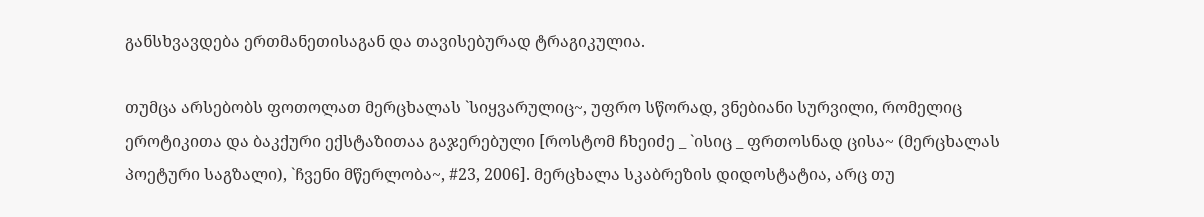განსხვავდება ერთმანეთისაგან და თავისებურად ტრაგიკულია.

თუმცა არსებობს ფოთოლათ მერცხალას `სიყვარულიც~, უფრო სწორად, ვნებიანი სურვილი, რომელიც ეროტიკითა და ბაკქური ექსტაზითაა გაჯერებული [როსტომ ჩხეიძე _ `ისიც _ ფრთოსნად ცისა~ (მერცხალას პოეტური საგზალი), `ჩვენი მწერლობა~, #23, 2006]. მერცხალა სკაბრეზის დიდოსტატია, არც თუ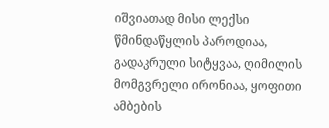იშვიათად მისი ლექსი წმინდაწყლის პაროდიაა, გადაკრული სიტყვაა, ღიმილის მომგვრელი ირონიაა, ყოფითი ამბების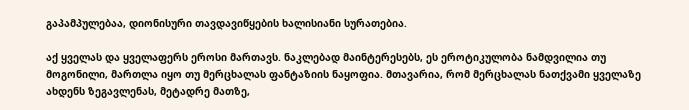გაპამპულებაა, დიონისური თავდავიწყების ხალისიანი სურათებია.

აქ ყველას და ყველაფერს ეროსი მართავს. ნაკლებად მაინტერესებს, ეს ეროტიკულობა ნამდვილია თუ მოგონილი, მართლა იყო თუ მერცხალას ფანტაზიის ნაყოფია. მთავარია, რომ მერცხალას ნათქვამი ყველაზე ახდენს ზეგავლენას, მეტადრე მათზე,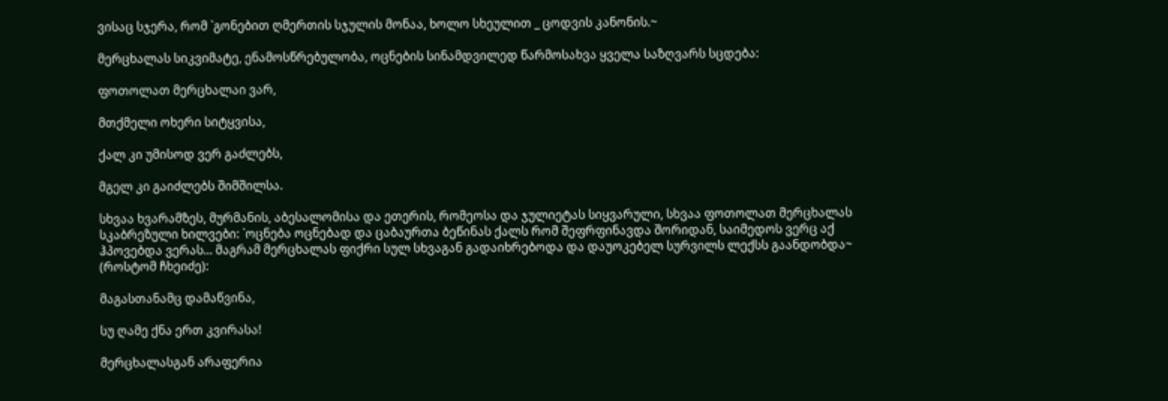ვისაც სჯერა, რომ `გონებით ღმერთის სჯულის მონაა, ხოლო სხეულით _ ცოდვის კანონის.~

მერცხალას სიკვიმატე, ენამოსწრებულობა, ოცნების სინამდვილედ წარმოსახვა ყველა საზღვარს სცდება:

ფოთოლათ მერცხალაი ვარ,

მთქმელი ოხერი სიტყვისა,

ქალ კი უმისოდ ვერ გაძლებს,

მგელ კი გაიძლებს შიმშილსა.

სხვაა ხვარამზეს, მურმანის, აბესალომისა და ეთერის, რომეოსა და ჯულიეტას სიყვარული, სხვაა ფოთოლათ მერცხალას სკაბრეზული ხილვები: `ოცნება ოცნებად და ცაბაურთა ბეწინას ქალს რომ შეფრფინავდა შორიდან, საიმედოს ვერც აქ ჰპოვებდა ვერას... მაგრამ მერცხალას ფიქრი სულ სხვაგან გადაიხრებოდა და დაუოკებელ სურვილს ლექსს გაანდობდა~ (როსტომ ჩხეიძე):

მაგასთანამც დამაწვინა,

სუ ღამე ქნა ერთ კვირასა!

მერცხალასგან არაფერია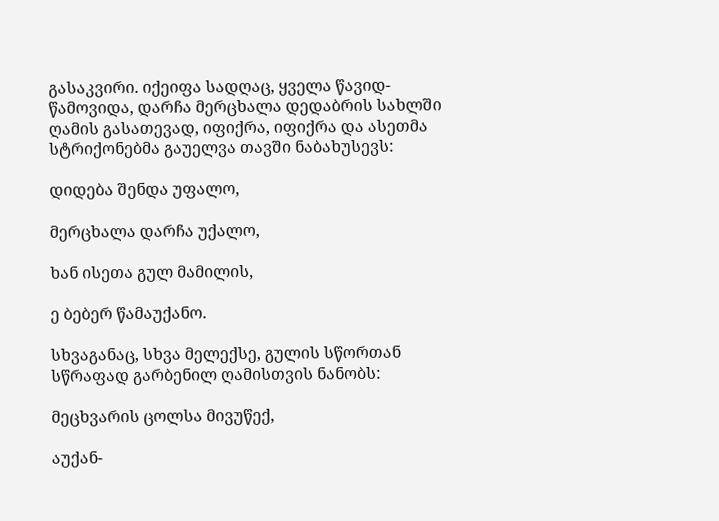გასაკვირი. იქეიფა სადღაც, ყველა წავიდ-წამოვიდა, დარჩა მერცხალა დედაბრის სახლში ღამის გასათევად, იფიქრა, იფიქრა და ასეთმა სტრიქონებმა გაუელვა თავში ნაბახუსევს:

დიდება შენდა უფალო,

მერცხალა დარჩა უქალო,

ხან ისეთა გულ მამილის,

ე ბებერ წამაუქანო.

სხვაგანაც, სხვა მელექსე, გულის სწორთან სწრაფად გარბენილ ღამისთვის ნანობს:

მეცხვარის ცოლსა მივუწექ,

აუქან-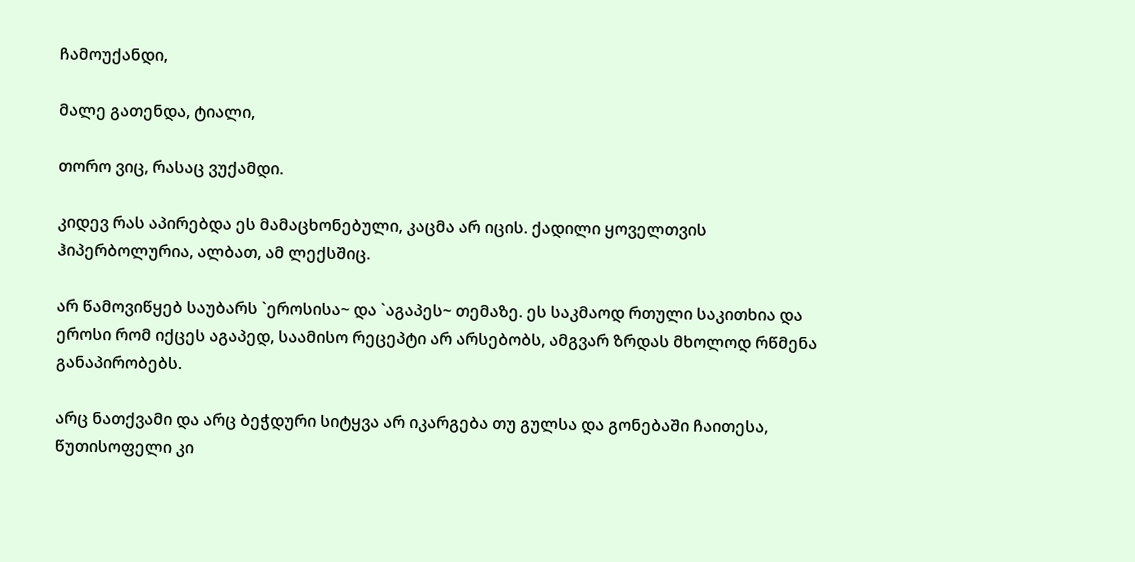ჩამოუქანდი,

მალე გათენდა, ტიალი,

თორო ვიც, რასაც ვუქამდი.

კიდევ რას აპირებდა ეს მამაცხონებული, კაცმა არ იცის. ქადილი ყოველთვის ჰიპერბოლურია, ალბათ, ამ ლექსშიც.

არ წამოვიწყებ საუბარს `ეროსისა~ და `აგაპეს~ თემაზე. ეს საკმაოდ რთული საკითხია და ეროსი რომ იქცეს აგაპედ, საამისო რეცეპტი არ არსებობს, ამგვარ ზრდას მხოლოდ რწმენა განაპირობებს.

არც ნათქვამი და არც ბეჭდური სიტყვა არ იკარგება თუ გულსა და გონებაში ჩაითესა, წუთისოფელი კი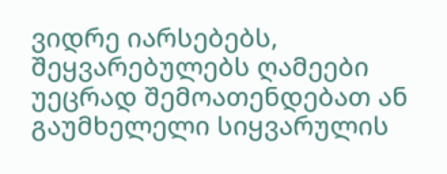ვიდრე იარსებებს, შეყვარებულებს ღამეები უეცრად შემოათენდებათ ან გაუმხელელი სიყვარულის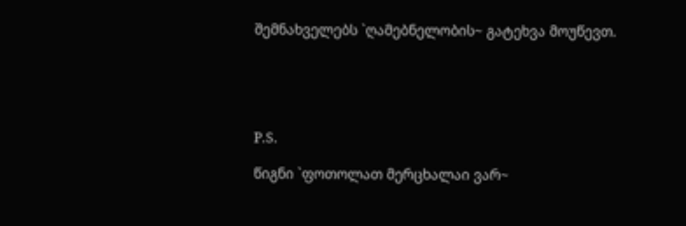შემნახველებს `ღამებნელობის~ გატეხვა მოუწევთ.





P.S.

წიგნი `ფოთოლათ მერცხალაი ვარ~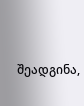შეადგინა,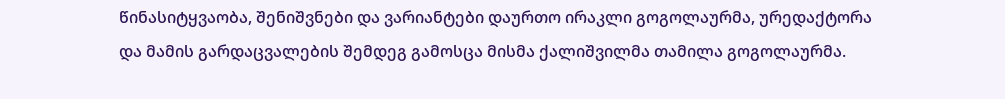წინასიტყვაობა, შენიშვნები და ვარიანტები დაურთო ირაკლი გოგოლაურმა, ურედაქტორა და მამის გარდაცვალების შემდეგ გამოსცა მისმა ქალიშვილმა თამილა გოგოლაურმა.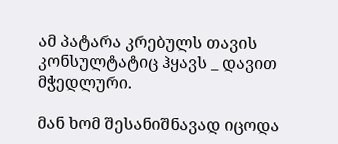ამ პატარა კრებულს თავის კონსულტატიც ჰყავს _ დავით მჭედლური.

მან ხომ შესანიშნავად იცოდა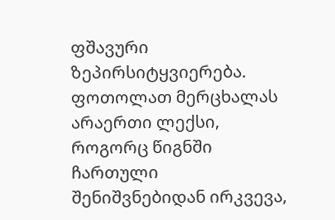ფშავური ზეპირსიტყვიერება. ფოთოლათ მერცხალას არაერთი ლექსი, როგორც წიგნში ჩართული შენიშვნებიდან ირკვევა,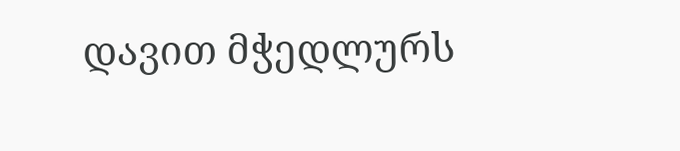დავით მჭედლურს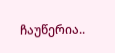ჩაუწერია..